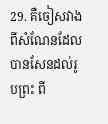29. គឺចៀសវាងពីសំណែនដែលបានសែនដល់រូបព្រះ ពី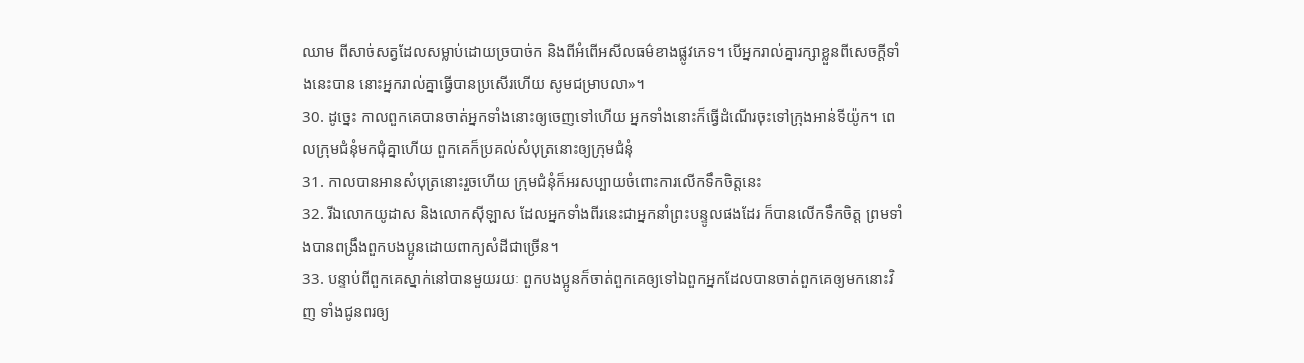ឈាម ពីសាច់សត្វដែលសម្លាប់ដោយច្របាច់ក និងពីអំពើអសីលធម៌ខាងផ្លូវភេទ។ បើអ្នករាល់គ្នារក្សាខ្លួនពីសេចក្ដីទាំងនេះបាន នោះអ្នករាល់គ្នាធ្វើបានប្រសើរហើយ សូមជម្រាបលា»។
30. ដូច្នេះ កាលពួកគេបានចាត់អ្នកទាំងនោះឲ្យចេញទៅហើយ អ្នកទាំងនោះក៏ធ្វើដំណើរចុះទៅក្រុងឤន់ទីយ៉ូក។ ពេលក្រុមជំនុំមកជុំគ្នាហើយ ពួកគេក៏ប្រគល់សំបុត្រនោះឲ្យក្រុមជំនុំ
31. កាលបានឤនសំបុត្រនោះរួចហើយ ក្រុមជំនុំក៏អរសប្បាយចំពោះការលើកទឹកចិត្ដនេះ
32. រីឯលោកយូដាស និងលោកស៊ីឡាស ដែលអ្នកទាំងពីរនេះជាអ្នកនាំព្រះបន្ទូលផងដែរ ក៏បានលើកទឹកចិត្ដ ព្រមទាំងបានពង្រឹងពួកបងប្អូនដោយពាក្យសំដីជាច្រើន។
33. បន្ទាប់ពីពួកគេស្នាក់នៅបានមួយរយៈ ពួកបងប្អូនក៏ចាត់ពួកគេឲ្យទៅឯពួកអ្នកដែលបានចាត់ពួកគេឲ្យមកនោះវិញ ទាំងជូនពរឲ្យ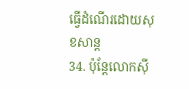ធ្វើដំណើរដោយសុខសាន្ដ
34. ប៉ុន្តែលោកស៊ី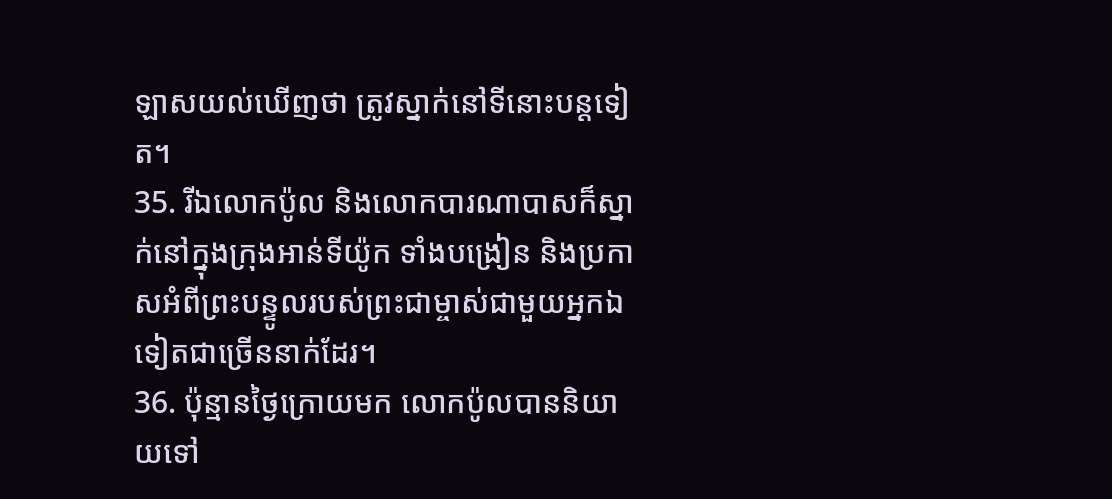ឡាសយល់ឃើញថា ត្រូវស្នាក់នៅទីនោះបន្តទៀត។
35. រីឯលោកប៉ូល និងលោកបារណាបាសក៏ស្នាក់នៅក្នុងក្រុងអាន់ទីយ៉ូក ទាំងបង្រៀន និងប្រកាសអំពីព្រះបន្ទូលរបស់ព្រះជាម្ចាស់ជាមួយអ្នកឯទៀតជាច្រើននាក់ដែរ។
36. ប៉ុន្មានថ្ងៃក្រោយមក លោកប៉ូលបាននិយាយទៅ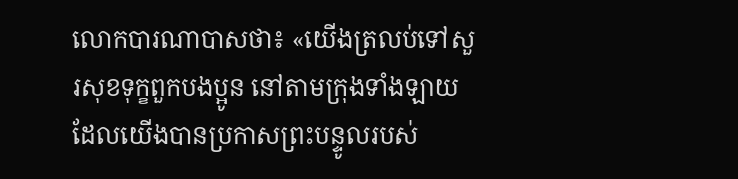លោកបារណាបាសថា៖ «យើងត្រលប់ទៅសួរសុខទុក្ខពួកបងប្អូន នៅតាមក្រុងទាំងឡាយដែលយើងបានប្រកាសព្រះបន្ទូលរបស់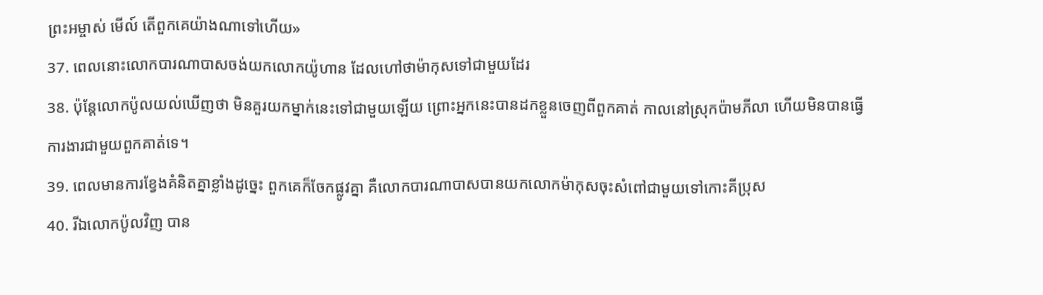ព្រះអម្ចាស់ មើល៍ តើពួកគេយ៉ាងណាទៅហើយ»
37. ពេលនោះលោកបារណាបាសចង់យកលោកយ៉ូហាន ដែលហៅថាម៉ាកុសទៅជាមួយដែរ
38. ប៉ុន្ដែលោកប៉ូលយល់ឃើញថា មិនគួរយកម្នាក់នេះទៅជាមួយឡើយ ព្រោះអ្នកនេះបានដកខ្លួនចេញពីពួកគាត់ កាលនៅស្រុកប៉ាមភីលា ហើយមិនបានធ្វើការងារជាមួយពួកគាត់ទេ។
39. ពេលមានការខ្វែងគំនិតគ្នាខ្លាំងដូច្នេះ ពួកគេក៏ចែកផ្លូវគ្នា គឺលោកបារណាបាសបានយកលោកម៉ាកុសចុះសំពៅជាមួយទៅកោះគីប្រុស
40. រីឯលោកប៉ូលវិញ បាន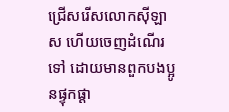ជ្រើសរើសលោកស៊ីឡាស ហើយចេញដំណើរទៅ ដោយមានពួកបងប្អូនផ្ទុកផ្ដា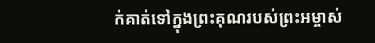ក់គាត់ទៅក្នុងព្រះគុណរបស់ព្រះអម្ចាស់